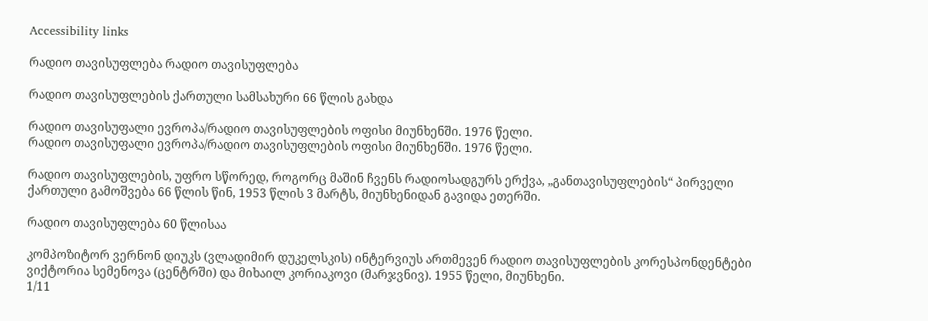Accessibility links

რადიო თავისუფლება რადიო თავისუფლება

რადიო თავისუფლების ქართული სამსახური 66 წლის გახდა

რადიო თავისუფალი ევროპა/რადიო თავისუფლების ოფისი მიუნხენში. 1976 წელი.
რადიო თავისუფალი ევროპა/რადიო თავისუფლების ოფისი მიუნხენში. 1976 წელი.

რადიო თავისუფლების, უფრო სწორედ, როგორც მაშინ ჩვენს რადიოსადგურს ერქვა, „განთავისუფლების“ პირველი ქართული გამოშვება 66 წლის წინ, 1953 წლის 3 მარტს, მიუნხენიდან გავიდა ეთერში.

რადიო თავისუფლება 60 წლისაა

კომპოზიტორ ვერნონ დიუკს (ვლადიმირ დუკელსკის) ინტერვიუს ართმევენ რადიო თავისუფლების კორესპონდენტები ვიქტორია სემენოვა (ცენტრში) და მიხაილ კორიაკოვი (მარჯვნივ). 1955 წელი, მიუნხენი.
1/11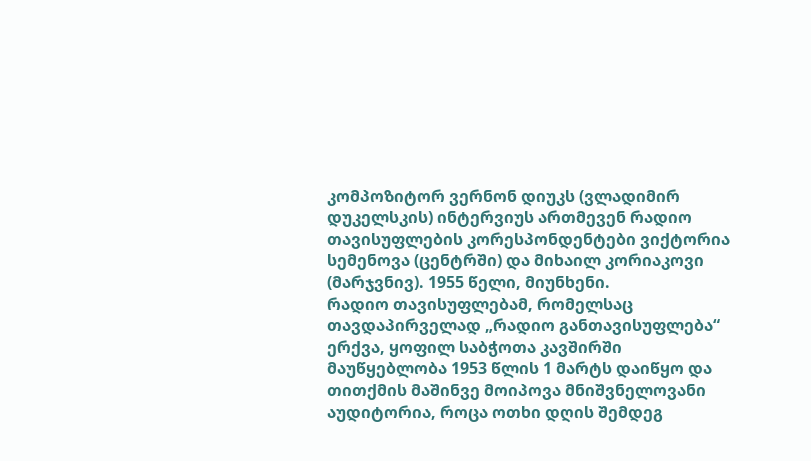კომპოზიტორ ვერნონ დიუკს (ვლადიმირ დუკელსკის) ინტერვიუს ართმევენ რადიო თავისუფლების კორესპონდენტები ვიქტორია სემენოვა (ცენტრში) და მიხაილ კორიაკოვი (მარჯვნივ). 1955 წელი, მიუნხენი.
რადიო თავისუფლებამ, რომელსაც თავდაპირველად „რადიო განთავისუფლება“ ერქვა, ყოფილ საბჭოთა კავშირში მაუწყებლობა 1953 წლის 1 მარტს დაიწყო და თითქმის მაშინვე მოიპოვა მნიშვნელოვანი აუდიტორია, როცა ოთხი დღის შემდეგ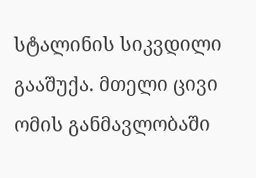სტალინის სიკვდილი გააშუქა. მთელი ცივი ომის განმავლობაში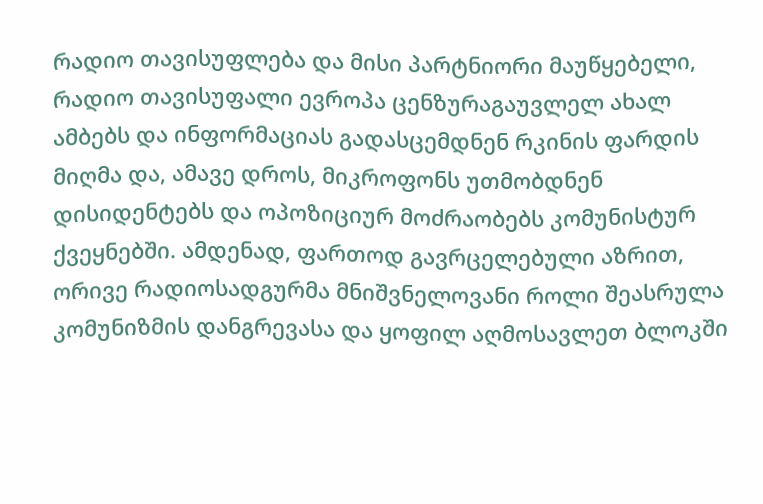რადიო თავისუფლება და მისი პარტნიორი მაუწყებელი, რადიო თავისუფალი ევროპა ცენზურაგაუვლელ ახალ ამბებს და ინფორმაციას გადასცემდნენ რკინის ფარდის მიღმა და, ამავე დროს, მიკროფონს უთმობდნენ დისიდენტებს და ოპოზიციურ მოძრაობებს კომუნისტურ ქვეყნებში. ამდენად, ფართოდ გავრცელებული აზრით, ორივე რადიოსადგურმა მნიშვნელოვანი როლი შეასრულა კომუნიზმის დანგრევასა და ყოფილ აღმოსავლეთ ბლოკში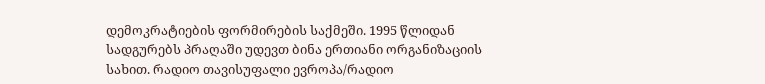დემოკრატიების ფორმირების საქმეში. 1995 წლიდან სადგურებს პრაღაში უდევთ ბინა ერთიანი ორგანიზაციის სახით. რადიო თავისუფალი ევროპა/რადიო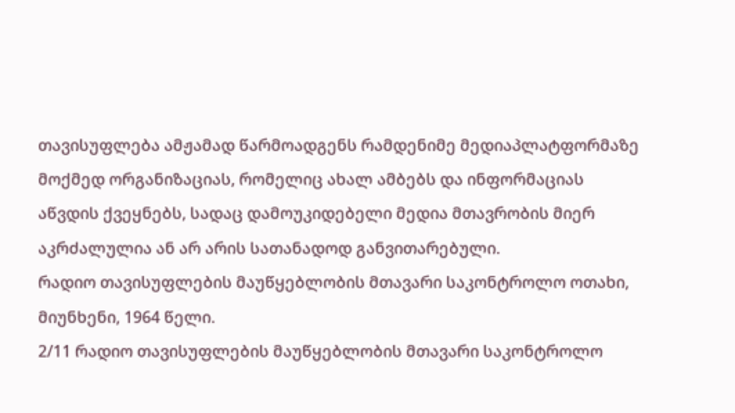თავისუფლება ამჟამად წარმოადგენს რამდენიმე მედიაპლატფორმაზე მოქმედ ორგანიზაციას, რომელიც ახალ ამბებს და ინფორმაციას აწვდის ქვეყნებს, სადაც დამოუკიდებელი მედია მთავრობის მიერ აკრძალულია ან არ არის სათანადოდ განვითარებული.
რადიო თავისუფლების მაუწყებლობის მთავარი საკონტროლო ოთახი, მიუნხენი, 1964 წელი.
2/11 რადიო თავისუფლების მაუწყებლობის მთავარი საკონტროლო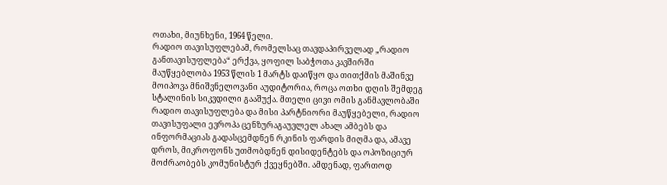ოთახი, მიუნხენი, 1964 წელი.
რადიო თავისუფლებამ, რომელსაც თავდაპირველად „რადიო განთავისუფლება“ ერქვა, ყოფილ საბჭოთა კავშირში მაუწყებლობა 1953 წლის 1 მარტს დაიწყო და თითქმის მაშინვე მოიპოვა მნიშვნელოვანი აუდიტორია, როცა ოთხი დღის შემდეგ სტალინის სიკვდილი გააშუქა. მთელი ცივი ომის განმავლობაში რადიო თავისუფლება და მისი პარტნიორი მაუწყებელი, რადიო თავისუფალი ევროპა ცენზურაგაუვლელ ახალ ამბებს და ინფორმაციას გადასცემდნენ რკინის ფარდის მიღმა და, ამავე დროს, მიკროფონს უთმობდნენ დისიდენტებს და ოპოზიციურ მოძრაობებს კომუნისტურ ქვეყნებში. ამდენად, ფართოდ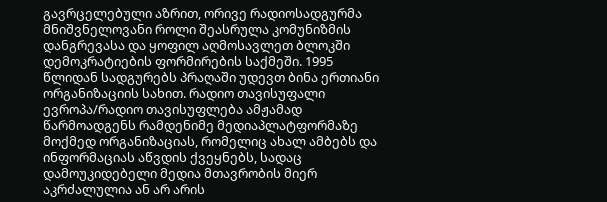გავრცელებული აზრით, ორივე რადიოსადგურმა მნიშვნელოვანი როლი შეასრულა კომუნიზმის დანგრევასა და ყოფილ აღმოსავლეთ ბლოკში დემოკრატიების ფორმირების საქმეში. 1995 წლიდან სადგურებს პრაღაში უდევთ ბინა ერთიანი ორგანიზაციის სახით. რადიო თავისუფალი ევროპა/რადიო თავისუფლება ამჟამად წარმოადგენს რამდენიმე მედიაპლატფორმაზე მოქმედ ორგანიზაციას, რომელიც ახალ ამბებს და ინფორმაციას აწვდის ქვეყნებს, სადაც დამოუკიდებელი მედია მთავრობის მიერ აკრძალულია ან არ არის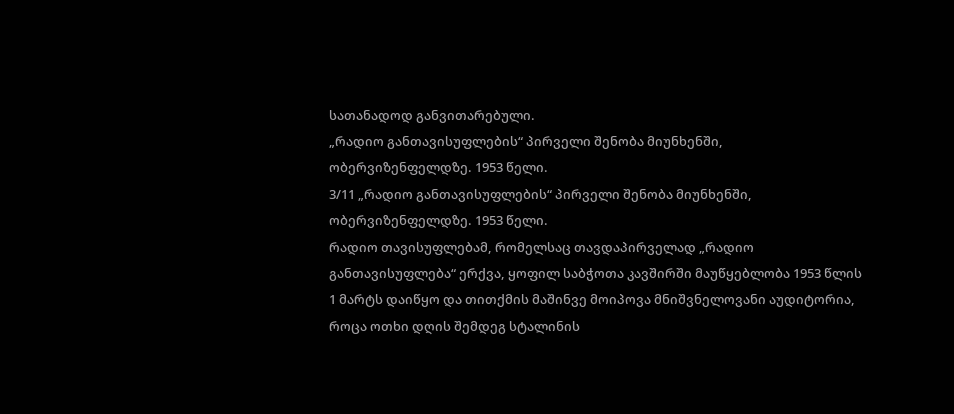სათანადოდ განვითარებული.
„რადიო განთავისუფლების“ პირველი შენობა მიუნხენში, ობერვიზენფელდზე. 1953 წელი.
3/11 „რადიო განთავისუფლების“ პირველი შენობა მიუნხენში, ობერვიზენფელდზე. 1953 წელი.
რადიო თავისუფლებამ, რომელსაც თავდაპირველად „რადიო განთავისუფლება“ ერქვა, ყოფილ საბჭოთა კავშირში მაუწყებლობა 1953 წლის 1 მარტს დაიწყო და თითქმის მაშინვე მოიპოვა მნიშვნელოვანი აუდიტორია, როცა ოთხი დღის შემდეგ სტალინის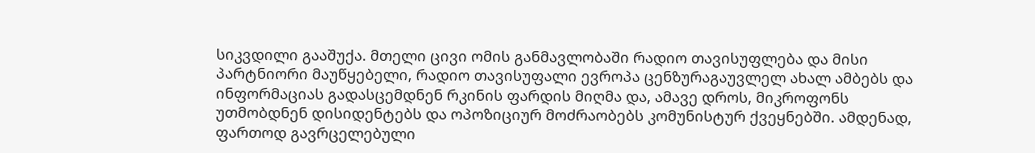სიკვდილი გააშუქა. მთელი ცივი ომის განმავლობაში რადიო თავისუფლება და მისი პარტნიორი მაუწყებელი, რადიო თავისუფალი ევროპა ცენზურაგაუვლელ ახალ ამბებს და ინფორმაციას გადასცემდნენ რკინის ფარდის მიღმა და, ამავე დროს, მიკროფონს უთმობდნენ დისიდენტებს და ოპოზიციურ მოძრაობებს კომუნისტურ ქვეყნებში. ამდენად, ფართოდ გავრცელებული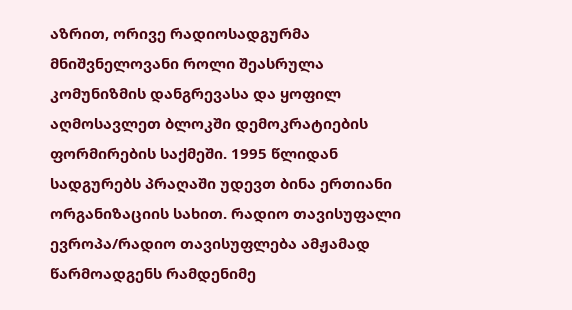აზრით, ორივე რადიოსადგურმა მნიშვნელოვანი როლი შეასრულა კომუნიზმის დანგრევასა და ყოფილ აღმოსავლეთ ბლოკში დემოკრატიების ფორმირების საქმეში. 1995 წლიდან სადგურებს პრაღაში უდევთ ბინა ერთიანი ორგანიზაციის სახით. რადიო თავისუფალი ევროპა/რადიო თავისუფლება ამჟამად წარმოადგენს რამდენიმე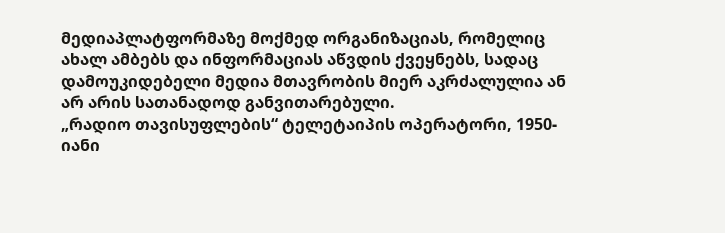მედიაპლატფორმაზე მოქმედ ორგანიზაციას, რომელიც ახალ ამბებს და ინფორმაციას აწვდის ქვეყნებს, სადაც დამოუკიდებელი მედია მთავრობის მიერ აკრძალულია ან არ არის სათანადოდ განვითარებული.
„რადიო თავისუფლების“ ტელეტაიპის ოპერატორი, 1950-იანი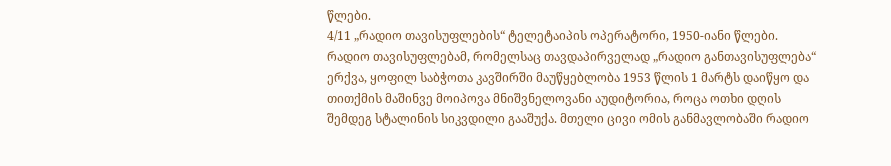წლები.
4/11 „რადიო თავისუფლების“ ტელეტაიპის ოპერატორი, 1950-იანი წლები.
რადიო თავისუფლებამ, რომელსაც თავდაპირველად „რადიო განთავისუფლება“ ერქვა, ყოფილ საბჭოთა კავშირში მაუწყებლობა 1953 წლის 1 მარტს დაიწყო და თითქმის მაშინვე მოიპოვა მნიშვნელოვანი აუდიტორია, როცა ოთხი დღის შემდეგ სტალინის სიკვდილი გააშუქა. მთელი ცივი ომის განმავლობაში რადიო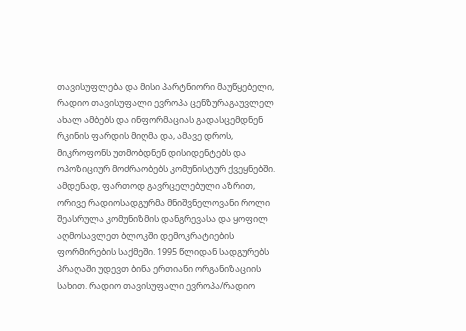თავისუფლება და მისი პარტნიორი მაუწყებელი, რადიო თავისუფალი ევროპა ცენზურაგაუვლელ ახალ ამბებს და ინფორმაციას გადასცემდნენ რკინის ფარდის მიღმა და, ამავე დროს, მიკროფონს უთმობდნენ დისიდენტებს და ოპოზიციურ მოძრაობებს კომუნისტურ ქვეყნებში. ამდენად, ფართოდ გავრცელებული აზრით, ორივე რადიოსადგურმა მნიშვნელოვანი როლი შეასრულა კომუნიზმის დანგრევასა და ყოფილ აღმოსავლეთ ბლოკში დემოკრატიების ფორმირების საქმეში. 1995 წლიდან სადგურებს პრაღაში უდევთ ბინა ერთიანი ორგანიზაციის სახით. რადიო თავისუფალი ევროპა/რადიო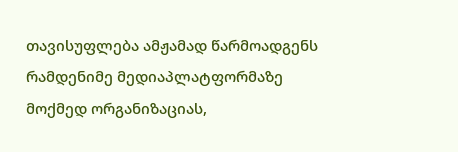თავისუფლება ამჟამად წარმოადგენს რამდენიმე მედიაპლატფორმაზე მოქმედ ორგანიზაციას,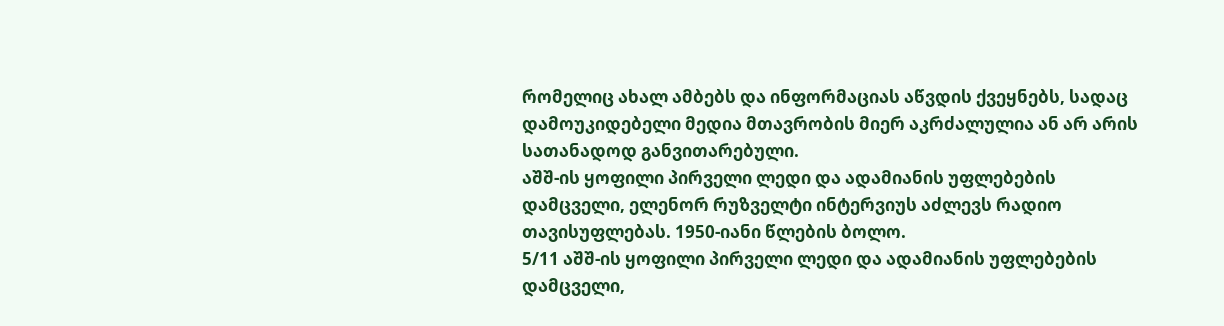რომელიც ახალ ამბებს და ინფორმაციას აწვდის ქვეყნებს, სადაც დამოუკიდებელი მედია მთავრობის მიერ აკრძალულია ან არ არის სათანადოდ განვითარებული.
აშშ-ის ყოფილი პირველი ლედი და ადამიანის უფლებების დამცველი, ელენორ რუზველტი ინტერვიუს აძლევს რადიო თავისუფლებას. 1950-იანი წლების ბოლო.
5/11 აშშ-ის ყოფილი პირველი ლედი და ადამიანის უფლებების დამცველი,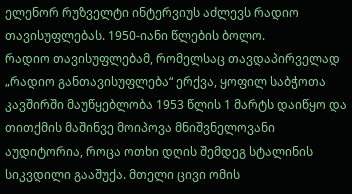ელენორ რუზველტი ინტერვიუს აძლევს რადიო თავისუფლებას. 1950-იანი წლების ბოლო.
რადიო თავისუფლებამ, რომელსაც თავდაპირველად „რადიო განთავისუფლება“ ერქვა, ყოფილ საბჭოთა კავშირში მაუწყებლობა 1953 წლის 1 მარტს დაიწყო და თითქმის მაშინვე მოიპოვა მნიშვნელოვანი აუდიტორია, როცა ოთხი დღის შემდეგ სტალინის სიკვდილი გააშუქა. მთელი ცივი ომის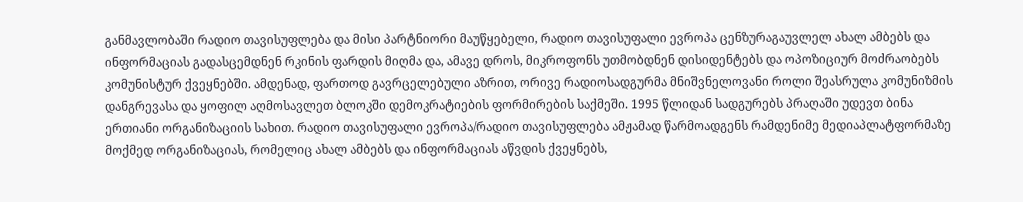განმავლობაში რადიო თავისუფლება და მისი პარტნიორი მაუწყებელი, რადიო თავისუფალი ევროპა ცენზურაგაუვლელ ახალ ამბებს და ინფორმაციას გადასცემდნენ რკინის ფარდის მიღმა და, ამავე დროს, მიკროფონს უთმობდნენ დისიდენტებს და ოპოზიციურ მოძრაობებს კომუნისტურ ქვეყნებში. ამდენად, ფართოდ გავრცელებული აზრით, ორივე რადიოსადგურმა მნიშვნელოვანი როლი შეასრულა კომუნიზმის დანგრევასა და ყოფილ აღმოსავლეთ ბლოკში დემოკრატიების ფორმირების საქმეში. 1995 წლიდან სადგურებს პრაღაში უდევთ ბინა ერთიანი ორგანიზაციის სახით. რადიო თავისუფალი ევროპა/რადიო თავისუფლება ამჟამად წარმოადგენს რამდენიმე მედიაპლატფორმაზე მოქმედ ორგანიზაციას, რომელიც ახალ ამბებს და ინფორმაციას აწვდის ქვეყნებს,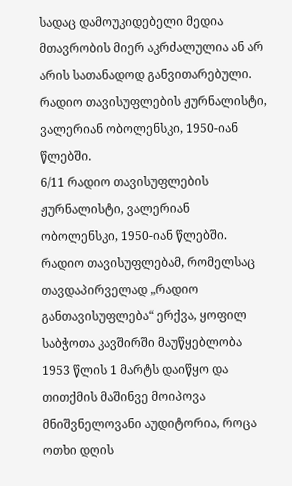სადაც დამოუკიდებელი მედია მთავრობის მიერ აკრძალულია ან არ არის სათანადოდ განვითარებული.
რადიო თავისუფლების ჟურნალისტი, ვალერიან ობოლენსკი, 1950-იან წლებში.
6/11 რადიო თავისუფლების ჟურნალისტი, ვალერიან ობოლენსკი, 1950-იან წლებში.
რადიო თავისუფლებამ, რომელსაც თავდაპირველად „რადიო განთავისუფლება“ ერქვა, ყოფილ საბჭოთა კავშირში მაუწყებლობა 1953 წლის 1 მარტს დაიწყო და თითქმის მაშინვე მოიპოვა მნიშვნელოვანი აუდიტორია, როცა ოთხი დღის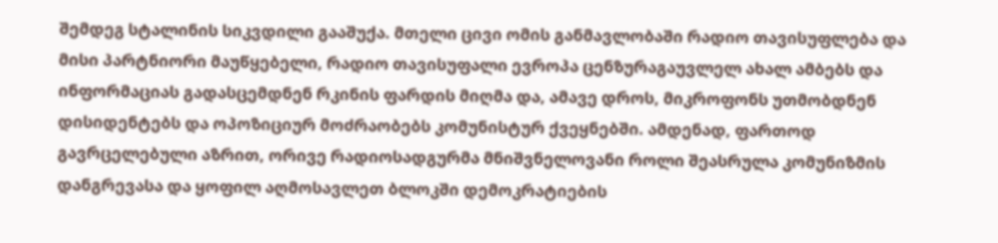შემდეგ სტალინის სიკვდილი გააშუქა. მთელი ცივი ომის განმავლობაში რადიო თავისუფლება და მისი პარტნიორი მაუწყებელი, რადიო თავისუფალი ევროპა ცენზურაგაუვლელ ახალ ამბებს და ინფორმაციას გადასცემდნენ რკინის ფარდის მიღმა და, ამავე დროს, მიკროფონს უთმობდნენ დისიდენტებს და ოპოზიციურ მოძრაობებს კომუნისტურ ქვეყნებში. ამდენად, ფართოდ გავრცელებული აზრით, ორივე რადიოსადგურმა მნიშვნელოვანი როლი შეასრულა კომუნიზმის დანგრევასა და ყოფილ აღმოსავლეთ ბლოკში დემოკრატიების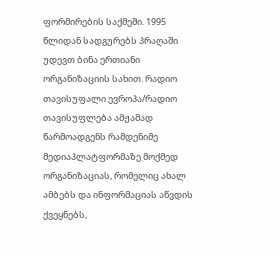ფორმირების საქმეში. 1995 წლიდან სადგურებს პრაღაში უდევთ ბინა ერთიანი ორგანიზაციის სახით. რადიო თავისუფალი ევროპა/რადიო თავისუფლება ამჟამად წარმოადგენს რამდენიმე მედიაპლატფორმაზე მოქმედ ორგანიზაციას, რომელიც ახალ ამბებს და ინფორმაციას აწვდის ქვეყნებს,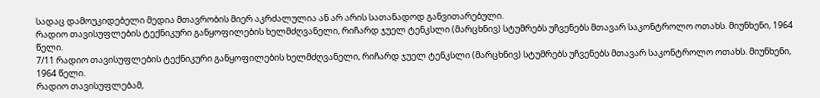სადაც დამოუკიდებელი მედია მთავრობის მიერ აკრძალულია ან არ არის სათანადოდ განვითარებული.
რადიო თავისუფლების ტექნიკური განყოფილების ხელმძღვანელი, რიჩარდ ჯუელ ტენკსლი (მარცხნივ) სტუმრებს უჩვენებს მთავარ საკონტროლო ოთახს. მიუნხენი, 1964 წელი.
7/11 რადიო თავისუფლების ტექნიკური განყოფილების ხელმძღვანელი, რიჩარდ ჯუელ ტენკსლი (მარცხნივ) სტუმრებს უჩვენებს მთავარ საკონტროლო ოთახს. მიუნხენი, 1964 წელი.
რადიო თავისუფლებამ,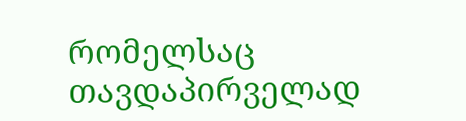რომელსაც თავდაპირველად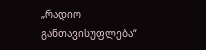„რადიო განთავისუფლება“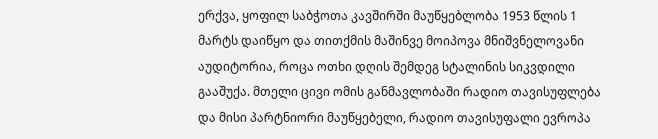ერქვა, ყოფილ საბჭოთა კავშირში მაუწყებლობა 1953 წლის 1 მარტს დაიწყო და თითქმის მაშინვე მოიპოვა მნიშვნელოვანი აუდიტორია, როცა ოთხი დღის შემდეგ სტალინის სიკვდილი გააშუქა. მთელი ცივი ომის განმავლობაში რადიო თავისუფლება და მისი პარტნიორი მაუწყებელი, რადიო თავისუფალი ევროპა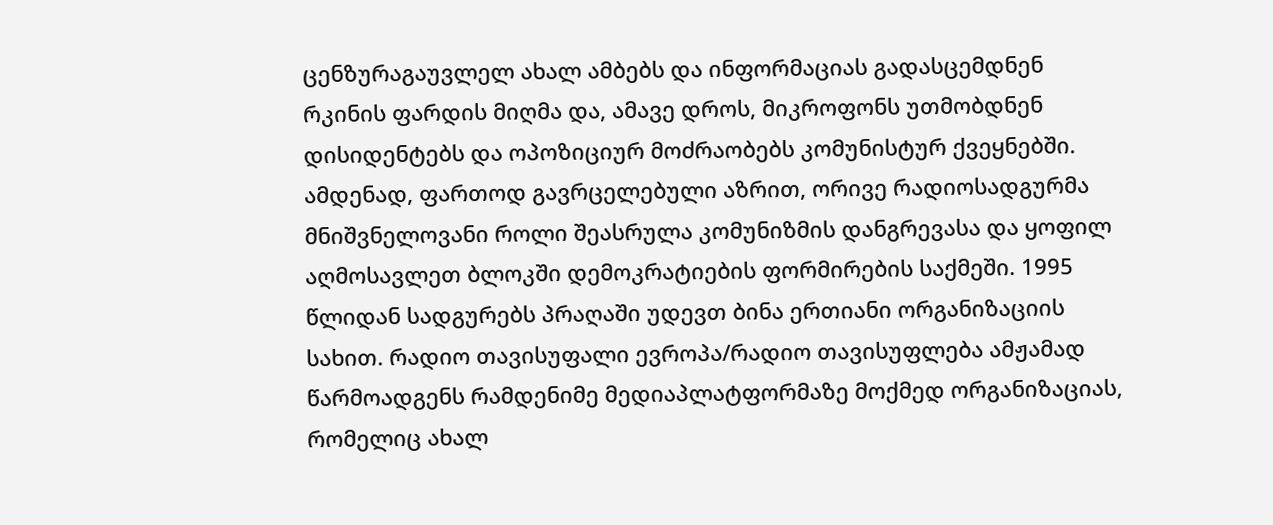ცენზურაგაუვლელ ახალ ამბებს და ინფორმაციას გადასცემდნენ რკინის ფარდის მიღმა და, ამავე დროს, მიკროფონს უთმობდნენ დისიდენტებს და ოპოზიციურ მოძრაობებს კომუნისტურ ქვეყნებში. ამდენად, ფართოდ გავრცელებული აზრით, ორივე რადიოსადგურმა მნიშვნელოვანი როლი შეასრულა კომუნიზმის დანგრევასა და ყოფილ აღმოსავლეთ ბლოკში დემოკრატიების ფორმირების საქმეში. 1995 წლიდან სადგურებს პრაღაში უდევთ ბინა ერთიანი ორგანიზაციის სახით. რადიო თავისუფალი ევროპა/რადიო თავისუფლება ამჟამად წარმოადგენს რამდენიმე მედიაპლატფორმაზე მოქმედ ორგანიზაციას, რომელიც ახალ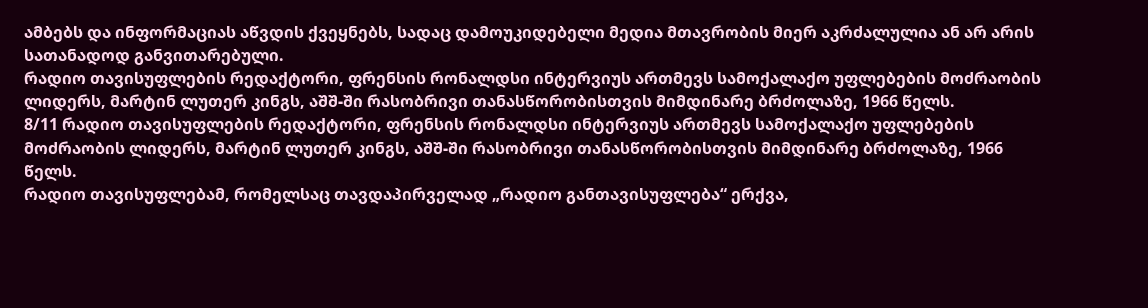ამბებს და ინფორმაციას აწვდის ქვეყნებს, სადაც დამოუკიდებელი მედია მთავრობის მიერ აკრძალულია ან არ არის სათანადოდ განვითარებული.
რადიო თავისუფლების რედაქტორი, ფრენსის რონალდსი ინტერვიუს ართმევს სამოქალაქო უფლებების მოძრაობის ლიდერს, მარტინ ლუთერ კინგს, აშშ-ში რასობრივი თანასწორობისთვის მიმდინარე ბრძოლაზე, 1966 წელს.
8/11 რადიო თავისუფლების რედაქტორი, ფრენსის რონალდსი ინტერვიუს ართმევს სამოქალაქო უფლებების მოძრაობის ლიდერს, მარტინ ლუთერ კინგს, აშშ-ში რასობრივი თანასწორობისთვის მიმდინარე ბრძოლაზე, 1966 წელს.
რადიო თავისუფლებამ, რომელსაც თავდაპირველად „რადიო განთავისუფლება“ ერქვა,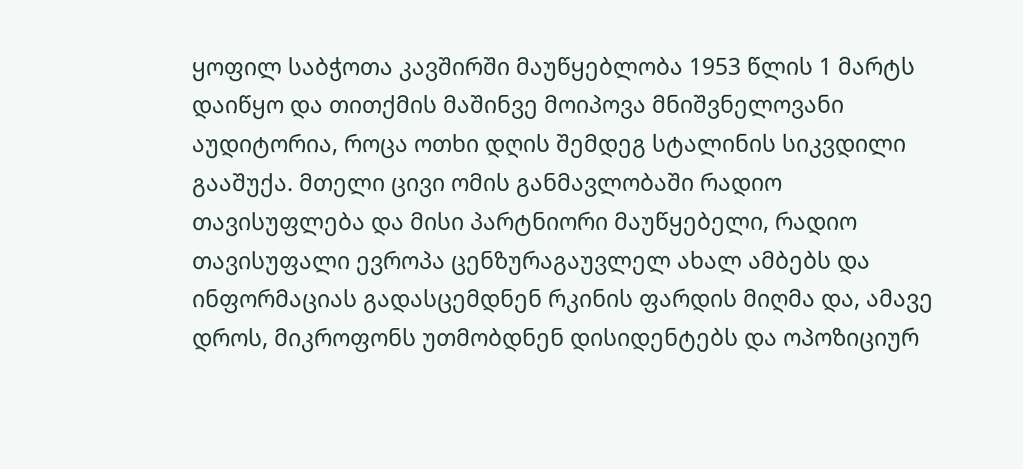ყოფილ საბჭოთა კავშირში მაუწყებლობა 1953 წლის 1 მარტს დაიწყო და თითქმის მაშინვე მოიპოვა მნიშვნელოვანი აუდიტორია, როცა ოთხი დღის შემდეგ სტალინის სიკვდილი გააშუქა. მთელი ცივი ომის განმავლობაში რადიო თავისუფლება და მისი პარტნიორი მაუწყებელი, რადიო თავისუფალი ევროპა ცენზურაგაუვლელ ახალ ამბებს და ინფორმაციას გადასცემდნენ რკინის ფარდის მიღმა და, ამავე დროს, მიკროფონს უთმობდნენ დისიდენტებს და ოპოზიციურ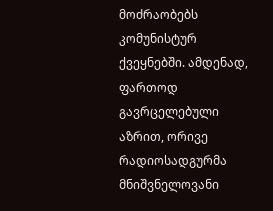მოძრაობებს კომუნისტურ ქვეყნებში. ამდენად, ფართოდ გავრცელებული აზრით, ორივე რადიოსადგურმა მნიშვნელოვანი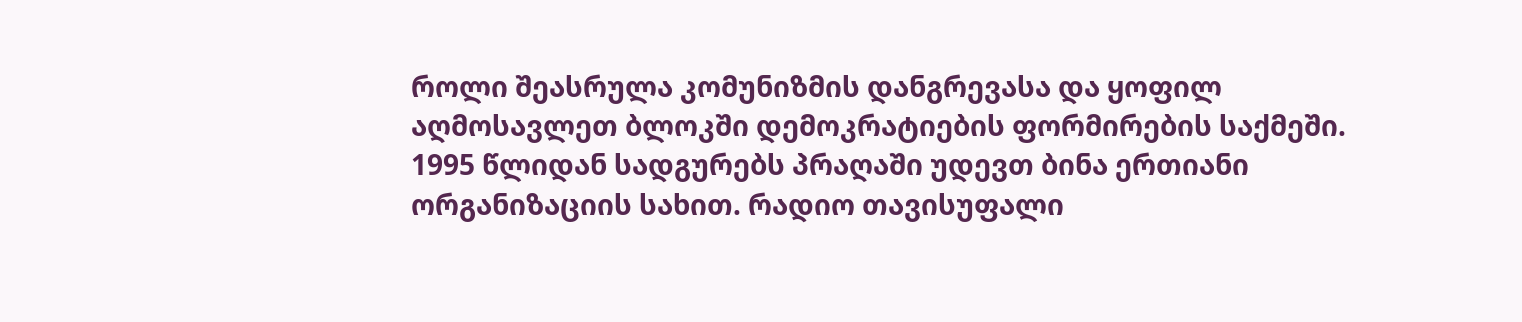როლი შეასრულა კომუნიზმის დანგრევასა და ყოფილ აღმოსავლეთ ბლოკში დემოკრატიების ფორმირების საქმეში. 1995 წლიდან სადგურებს პრაღაში უდევთ ბინა ერთიანი ორგანიზაციის სახით. რადიო თავისუფალი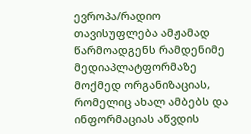ევროპა/რადიო თავისუფლება ამჟამად წარმოადგენს რამდენიმე მედიაპლატფორმაზე მოქმედ ორგანიზაციას, რომელიც ახალ ამბებს და ინფორმაციას აწვდის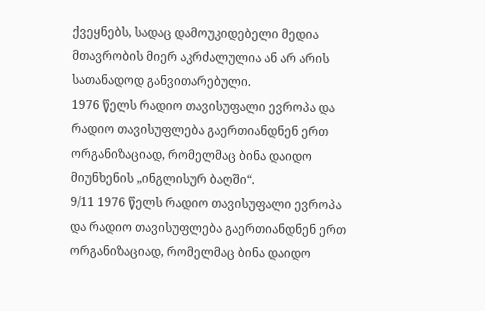ქვეყნებს, სადაც დამოუკიდებელი მედია მთავრობის მიერ აკრძალულია ან არ არის სათანადოდ განვითარებული.
1976 წელს რადიო თავისუფალი ევროპა და რადიო თავისუფლება გაერთიანდნენ ერთ ორგანიზაციად, რომელმაც ბინა დაიდო მიუნხენის „ინგლისურ ბაღში“.
9/11 1976 წელს რადიო თავისუფალი ევროპა და რადიო თავისუფლება გაერთიანდნენ ერთ ორგანიზაციად, რომელმაც ბინა დაიდო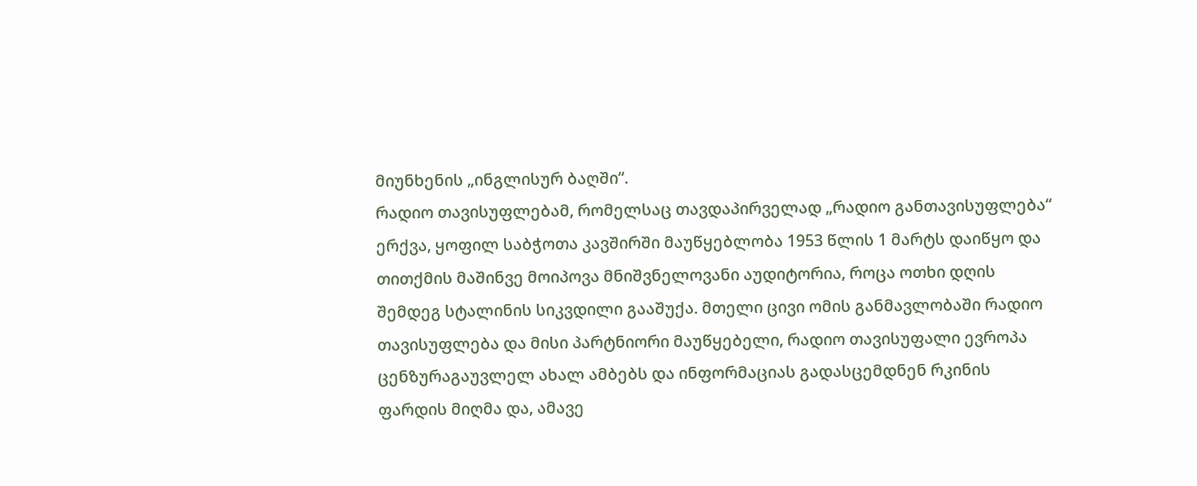მიუნხენის „ინგლისურ ბაღში“.
რადიო თავისუფლებამ, რომელსაც თავდაპირველად „რადიო განთავისუფლება“ ერქვა, ყოფილ საბჭოთა კავშირში მაუწყებლობა 1953 წლის 1 მარტს დაიწყო და თითქმის მაშინვე მოიპოვა მნიშვნელოვანი აუდიტორია, როცა ოთხი დღის შემდეგ სტალინის სიკვდილი გააშუქა. მთელი ცივი ომის განმავლობაში რადიო თავისუფლება და მისი პარტნიორი მაუწყებელი, რადიო თავისუფალი ევროპა ცენზურაგაუვლელ ახალ ამბებს და ინფორმაციას გადასცემდნენ რკინის ფარდის მიღმა და, ამავე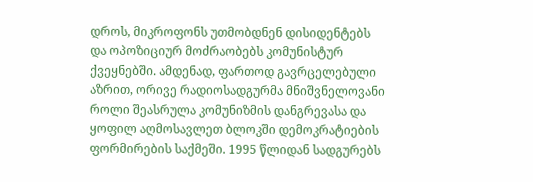დროს, მიკროფონს უთმობდნენ დისიდენტებს და ოპოზიციურ მოძრაობებს კომუნისტურ ქვეყნებში. ამდენად, ფართოდ გავრცელებული აზრით, ორივე რადიოსადგურმა მნიშვნელოვანი როლი შეასრულა კომუნიზმის დანგრევასა და ყოფილ აღმოსავლეთ ბლოკში დემოკრატიების ფორმირების საქმეში. 1995 წლიდან სადგურებს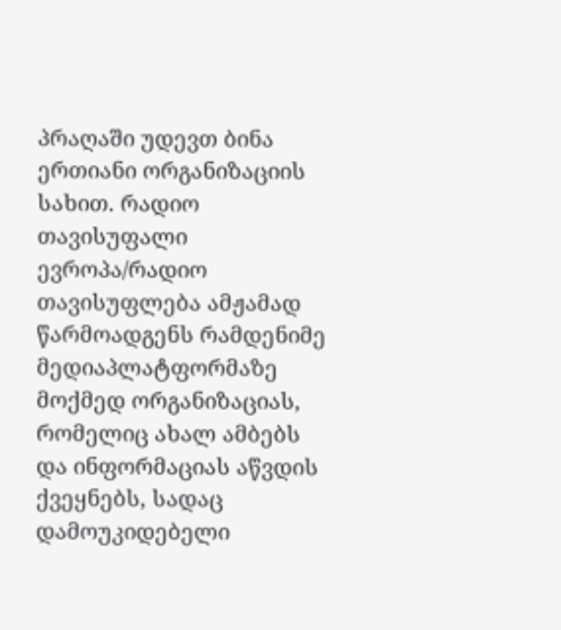პრაღაში უდევთ ბინა ერთიანი ორგანიზაციის სახით. რადიო თავისუფალი ევროპა/რადიო თავისუფლება ამჟამად წარმოადგენს რამდენიმე მედიაპლატფორმაზე მოქმედ ორგანიზაციას, რომელიც ახალ ამბებს და ინფორმაციას აწვდის ქვეყნებს, სადაც დამოუკიდებელი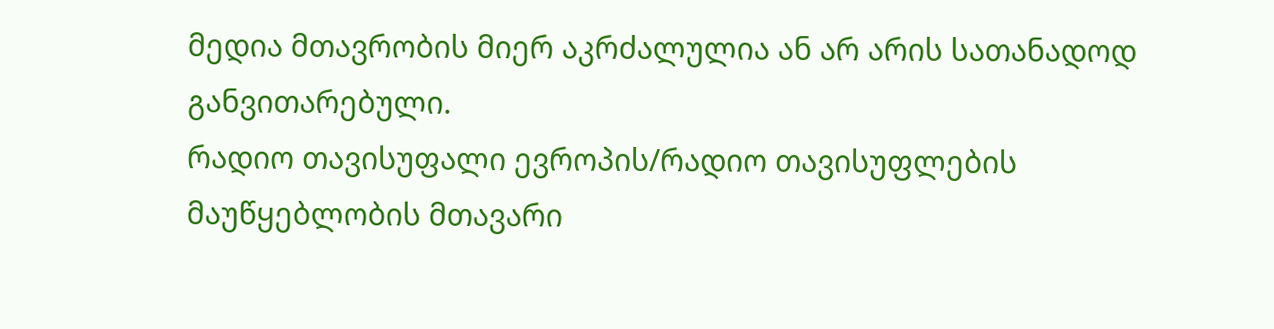მედია მთავრობის მიერ აკრძალულია ან არ არის სათანადოდ განვითარებული.
რადიო თავისუფალი ევროპის/რადიო თავისუფლების მაუწყებლობის მთავარი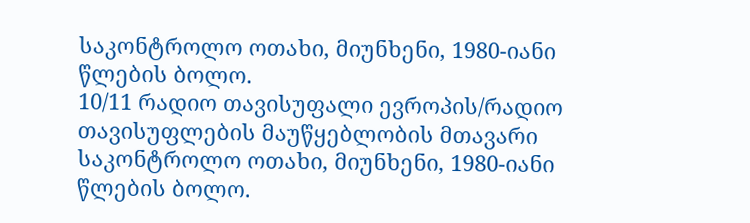საკონტროლო ოთახი, მიუნხენი, 1980-იანი წლების ბოლო.
10/11 რადიო თავისუფალი ევროპის/რადიო თავისუფლების მაუწყებლობის მთავარი საკონტროლო ოთახი, მიუნხენი, 1980-იანი წლების ბოლო.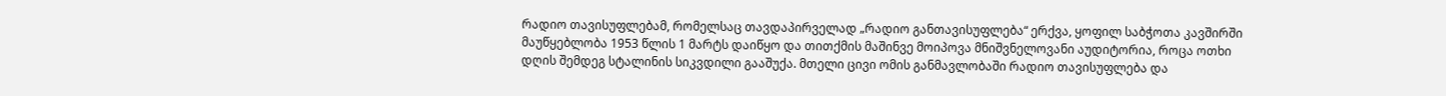რადიო თავისუფლებამ, რომელსაც თავდაპირველად „რადიო განთავისუფლება“ ერქვა, ყოფილ საბჭოთა კავშირში მაუწყებლობა 1953 წლის 1 მარტს დაიწყო და თითქმის მაშინვე მოიპოვა მნიშვნელოვანი აუდიტორია, როცა ოთხი დღის შემდეგ სტალინის სიკვდილი გააშუქა. მთელი ცივი ომის განმავლობაში რადიო თავისუფლება და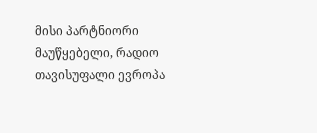მისი პარტნიორი მაუწყებელი, რადიო თავისუფალი ევროპა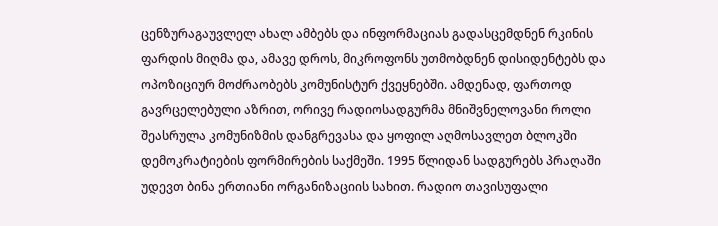ცენზურაგაუვლელ ახალ ამბებს და ინფორმაციას გადასცემდნენ რკინის ფარდის მიღმა და, ამავე დროს, მიკროფონს უთმობდნენ დისიდენტებს და ოპოზიციურ მოძრაობებს კომუნისტურ ქვეყნებში. ამდენად, ფართოდ გავრცელებული აზრით, ორივე რადიოსადგურმა მნიშვნელოვანი როლი შეასრულა კომუნიზმის დანგრევასა და ყოფილ აღმოსავლეთ ბლოკში დემოკრატიების ფორმირების საქმეში. 1995 წლიდან სადგურებს პრაღაში უდევთ ბინა ერთიანი ორგანიზაციის სახით. რადიო თავისუფალი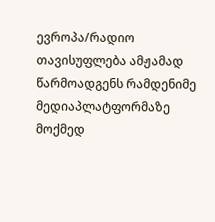ევროპა/რადიო თავისუფლება ამჟამად წარმოადგენს რამდენიმე მედიაპლატფორმაზე მოქმედ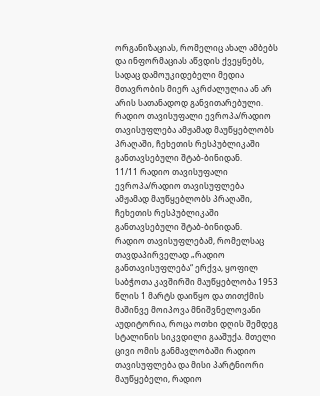ორგანიზაციას, რომელიც ახალ ამბებს და ინფორმაციას აწვდის ქვეყნებს, სადაც დამოუკიდებელი მედია მთავრობის მიერ აკრძალულია ან არ არის სათანადოდ განვითარებული.
რადიო თავისუფალი ევროპა/რადიო თავისუფლება ამჟამად მაუწყებლობს პრაღაში, ჩეხეთის რესპუბლიკაში განთავსებული შტაბ-ბინიდან.
11/11 რადიო თავისუფალი ევროპა/რადიო თავისუფლება ამჟამად მაუწყებლობს პრაღაში, ჩეხეთის რესპუბლიკაში განთავსებული შტაბ-ბინიდან.
რადიო თავისუფლებამ, რომელსაც თავდაპირველად „რადიო განთავისუფლება“ ერქვა, ყოფილ საბჭოთა კავშირში მაუწყებლობა 1953 წლის 1 მარტს დაიწყო და თითქმის მაშინვე მოიპოვა მნიშვნელოვანი აუდიტორია, როცა ოთხი დღის შემდეგ სტალინის სიკვდილი გააშუქა. მთელი ცივი ომის განმავლობაში რადიო თავისუფლება და მისი პარტნიორი მაუწყებელი, რადიო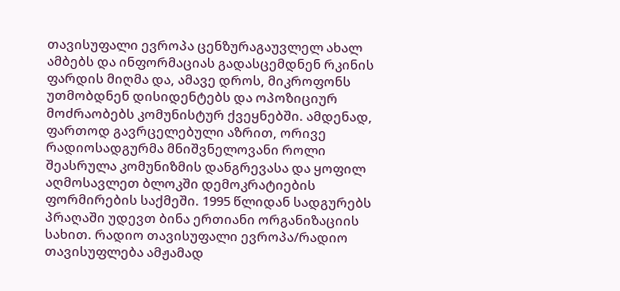თავისუფალი ევროპა ცენზურაგაუვლელ ახალ ამბებს და ინფორმაციას გადასცემდნენ რკინის ფარდის მიღმა და, ამავე დროს, მიკროფონს უთმობდნენ დისიდენტებს და ოპოზიციურ მოძრაობებს კომუნისტურ ქვეყნებში. ამდენად, ფართოდ გავრცელებული აზრით, ორივე რადიოსადგურმა მნიშვნელოვანი როლი შეასრულა კომუნიზმის დანგრევასა და ყოფილ აღმოსავლეთ ბლოკში დემოკრატიების ფორმირების საქმეში. 1995 წლიდან სადგურებს პრაღაში უდევთ ბინა ერთიანი ორგანიზაციის სახით. რადიო თავისუფალი ევროპა/რადიო თავისუფლება ამჟამად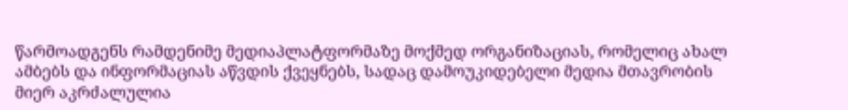წარმოადგენს რამდენიმე მედიაპლატფორმაზე მოქმედ ორგანიზაციას, რომელიც ახალ ამბებს და ინფორმაციას აწვდის ქვეყნებს, სადაც დამოუკიდებელი მედია მთავრობის მიერ აკრძალულია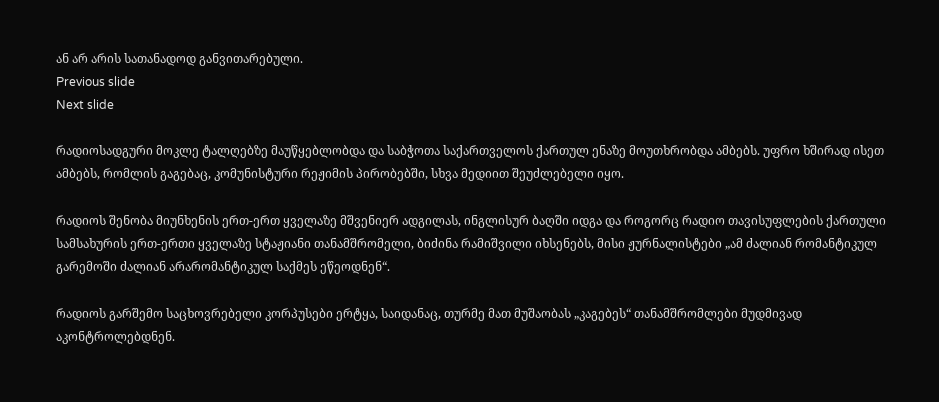ან არ არის სათანადოდ განვითარებული.
Previous slide
Next slide

რადიოსადგური მოკლე ტალღებზე მაუწყებლობდა და საბჭოთა საქართველოს ქართულ ენაზე მოუთხრობდა ამბებს. უფრო ხშირად ისეთ ამბებს, რომლის გაგებაც, კომუნისტური რეჟიმის პირობებში, სხვა მედიით შეუძლებელი იყო.

რადიოს შენობა მიუნხენის ერთ-ერთ ყველაზე მშვენიერ ადგილას, ინგლისურ ბაღში იდგა და როგორც რადიო თავისუფლების ქართული სამსახურის ერთ-ერთი ყველაზე სტაჟიანი თანამშრომელი, ბიძინა რამიშვილი იხსენებს, მისი ჟურნალისტები „ამ ძალიან რომანტიკულ გარემოში ძალიან არარომანტიკულ საქმეს ეწეოდნენ“.

რადიოს გარშემო საცხოვრებელი კორპუსები ერტყა, საიდანაც, თურმე მათ მუშაობას „კაგებეს“ თანამშრომლები მუდმივად აკონტროლებდნენ.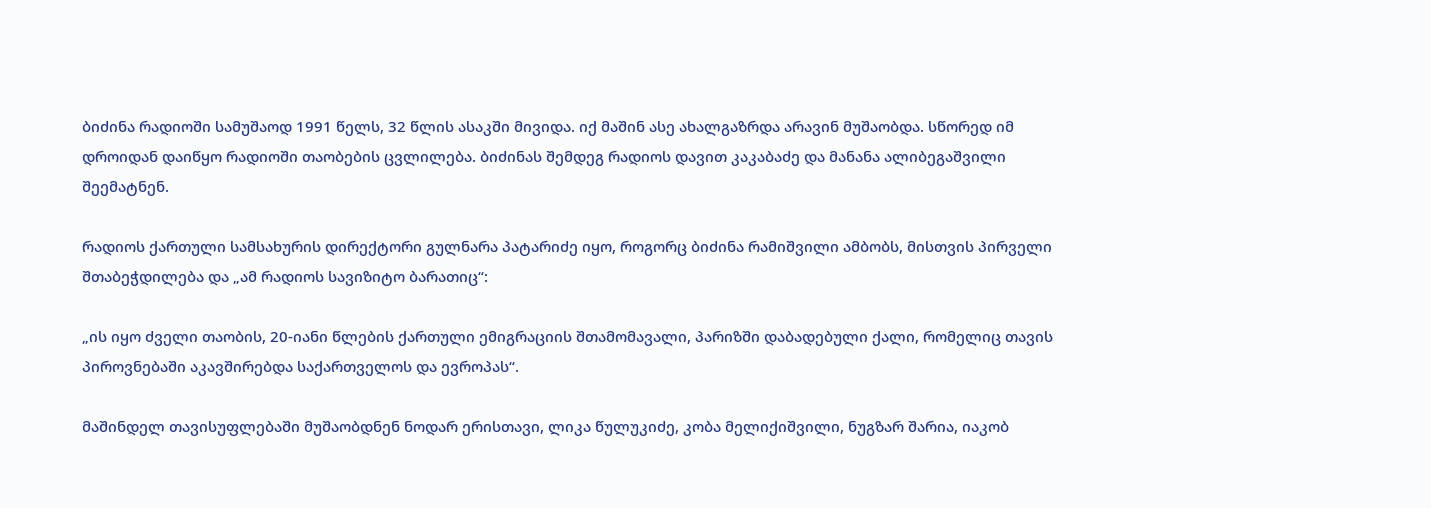ბიძინა რადიოში სამუშაოდ 1991 წელს, 32 წლის ასაკში მივიდა. იქ მაშინ ასე ახალგაზრდა არავინ მუშაობდა. სწორედ იმ დროიდან დაიწყო რადიოში თაობების ცვლილება. ბიძინას შემდეგ რადიოს დავით კაკაბაძე და მანანა ალიბეგაშვილი შეემატნენ.

რადიოს ქართული სამსახურის დირექტორი გულნარა პატარიძე იყო, როგორც ბიძინა რამიშვილი ამბობს, მისთვის პირველი შთაბეჭდილება და „ამ რადიოს სავიზიტო ბარათიც“:

„ის იყო ძველი თაობის, 20-იანი წლების ქართული ემიგრაციის შთამომავალი, პარიზში დაბადებული ქალი, რომელიც თავის პიროვნებაში აკავშირებდა საქართველოს და ევროპას“.

მაშინდელ თავისუფლებაში მუშაობდნენ ნოდარ ერისთავი, ლიკა წულუკიძე, კობა მელიქიშვილი, ნუგზარ შარია, იაკობ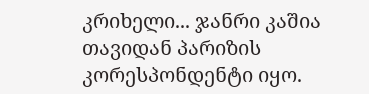კრიხელი... ჯანრი კაშია თავიდან პარიზის კორესპონდენტი იყო.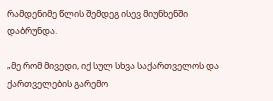რამდენიმე წლის შემდეგ ისევ მიუნხენში დაბრუნდა.

„მე რომ მივედი, იქ სულ სხვა საქართველოს და ქართველების გარემო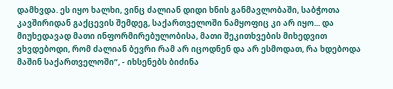დამხვდა. ეს იყო ხალხი, ვინც ძალიან დიდი ხნის განმავლობაში, საბჭოთა კავშირიდან გაქცევის შემდეგ, საქართველოში ნამყოფიც კი არ იყო... და მიუხედავად მათი ინფორმირებულობისა, მათი შეკითხვების მიხედვით ვხვდებოდი, რომ ძალიან ბევრი რამ არ იცოდნენ და არ ესმოდათ, რა ხდებოდა მაშინ საქართველოში“, - იხსენებს ბიძინა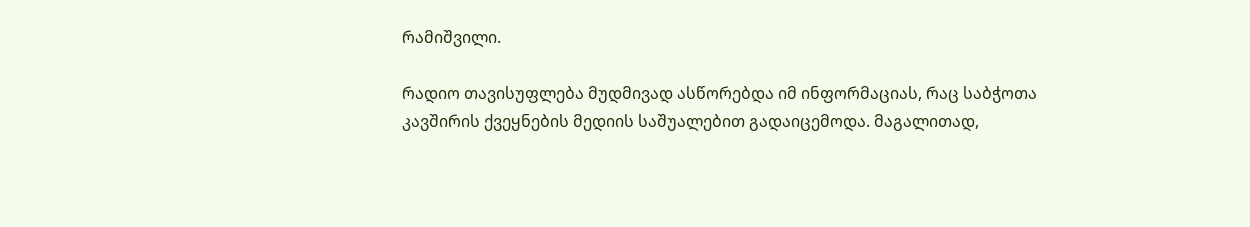რამიშვილი.

რადიო თავისუფლება მუდმივად ასწორებდა იმ ინფორმაციას, რაც საბჭოთა კავშირის ქვეყნების მედიის საშუალებით გადაიცემოდა. მაგალითად,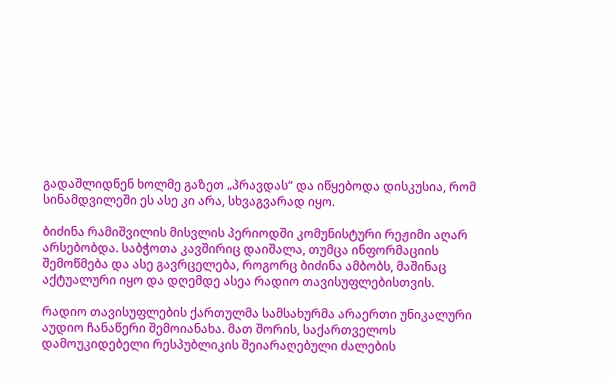გადაშლიდნენ ხოლმე გაზეთ „პრავდას“ და იწყებოდა დისკუსია, რომ სინამდვილეში ეს ასე კი არა, სხვაგვარად იყო.

ბიძინა რამიშვილის მისვლის პერიოდში კომუნისტური რეჟიმი აღარ არსებობდა. საბჭოთა კავშირიც დაიშალა, თუმცა ინფორმაციის შემოწმება და ასე გავრცელება, როგორც ბიძინა ამბობს, მაშინაც აქტუალური იყო და დღემდე ასეა რადიო თავისუფლებისთვის.

რადიო თავისუფლების ქართულმა სამსახურმა არაერთი უნიკალური აუდიო ჩანაწერი შემოიანახა. მათ შორის, საქართველოს დამოუკიდებელი რესპუბლიკის შეიარაღებული ძალების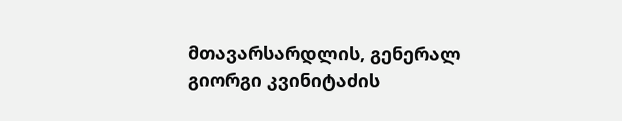მთავარსარდლის, გენერალ გიორგი კვინიტაძის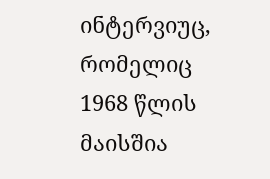ინტერვიუც, რომელიც 1968 წლის მაისშია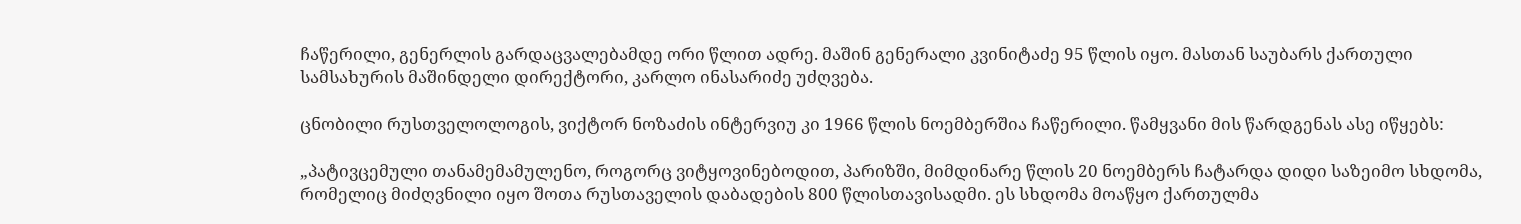ჩაწერილი, გენერლის გარდაცვალებამდე ორი წლით ადრე. მაშინ გენერალი კვინიტაძე 95 წლის იყო. მასთან საუბარს ქართული სამსახურის მაშინდელი დირექტორი, კარლო ინასარიძე უძღვება.

ცნობილი რუსთველოლოგის, ვიქტორ ნოზაძის ინტერვიუ კი 1966 წლის ნოემბერშია ჩაწერილი. წამყვანი მის წარდგენას ასე იწყებს:

„პატივცემული თანამემამულენო, როგორც ვიტყოვინებოდით, პარიზში, მიმდინარე წლის 20 ნოემბერს ჩატარდა დიდი საზეიმო სხდომა, რომელიც მიძღვნილი იყო შოთა რუსთაველის დაბადების 800 წლისთავისადმი. ეს სხდომა მოაწყო ქართულმა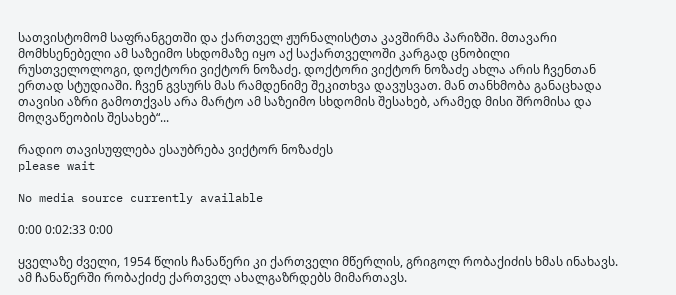სათვისტომომ საფრანგეთში და ქართველ ჟურნალისტთა კავშირმა პარიზში. მთავარი მომხსენებელი ამ საზეიმო სხდომაზე იყო აქ საქართველოში კარგად ცნობილი რუსთველოლოგი, დოქტორი ვიქტორ ნოზაძე. დოქტორი ვიქტორ ნოზაძე ახლა არის ჩვენთან ერთად სტუდიაში. ჩვენ გვსურს მას რამდენიმე შეკითხვა დავუსვათ. მან თანხმობა განაცხადა თავისი აზრი გამოთქვას არა მარტო ამ საზეიმო სხდომის შესახებ, არამედ მისი შრომისა და მოღვაწეობის შესახებ“...

რადიო თავისუფლება ესაუბრება ვიქტორ ნოზაძეს
please wait

No media source currently available

0:00 0:02:33 0:00

ყველაზე ძველი, 1954 წლის ჩანაწერი კი ქართველი მწერლის, გრიგოლ რობაქიძის ხმას ინახავს. ამ ჩანაწერში რობაქიძე ქართველ ახალგაზრდებს მიმართავს.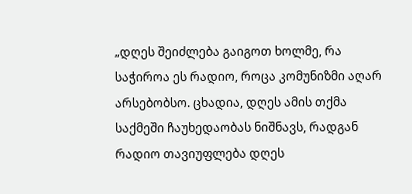„დღეს შეიძლება გაიგოთ ხოლმე, რა საჭიროა ეს რადიო, როცა კომუნიზმი აღარ არსებობსო. ცხადია, დღეს ამის თქმა საქმეში ჩაუხედაობას ნიშნავს, რადგან რადიო თავიუფლება დღეს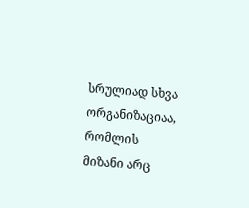სრულიად სხვა ორგანიზაციაა, რომლის მიზანი არც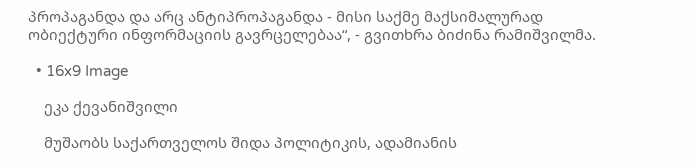პროპაგანდა და არც ანტიპროპაგანდა - მისი საქმე მაქსიმალურად ობიექტური ინფორმაციის გავრცელებაა“, - გვითხრა ბიძინა რამიშვილმა.

  • 16x9 Image

    ეკა ქევანიშვილი

    მუშაობს საქართველოს შიდა პოლიტიკის, ადამიანის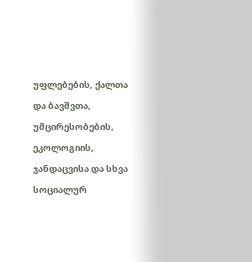უფლებების, ქალთა და ბავშვთა, უმცირესობების, ეკოლოგიის, ჯანდაცვისა და სხვა სოციალურ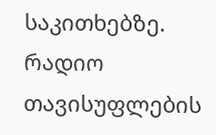საკითხებზე. რადიო თავისუფლების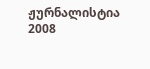ჟურნალისტია 2008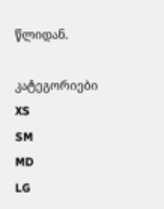წლიდან.

კატეგორიები
XS
SM
MD
LG